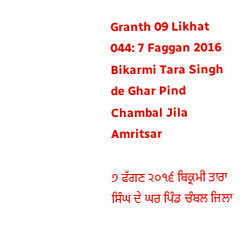Granth 09 Likhat 044: 7 Faggan 2016 Bikarmi Tara Singh de Ghar Pind Chambal Jila Amritsar

੭ ਫੱਗਣ ੨੦੧੬ ਬਿਕ੍ਰਮੀ ਤਾਰਾ ਸਿੰਘ ਦੇ ਘਰ ਪਿੰਡ ਚੰਬਲ ਜਿਲਾ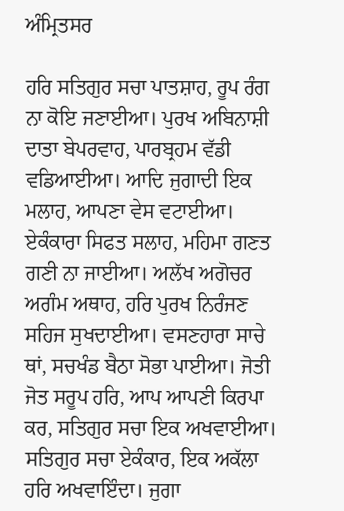ਅੰਮ੍ਰਿਤਸਰ

ਹਰਿ ਸਤਿਗੁਰ ਸਚਾ ਪਾਤਸ਼ਾਹ, ਰੂਪ ਰੰਗ ਨਾ ਕੋਇ ਜਣਾਈਆ। ਪੁਰਖ ਅਬਿਨਾਸ਼ੀ ਦਾਤਾ ਬੇਪਰਵਾਹ, ਪਾਰਬ੍ਰਹਮ ਵੱਡੀ ਵਡਿਆਈਆ। ਆਦਿ ਜੁਗਾਦੀ ਇਕ ਮਲਾਹ, ਆਪਣਾ ਵੇਸ ਵਟਾਈਆ। ਏਕੰਕਾਰਾ ਸਿਫਤ ਸਲਾਹ, ਮਹਿਮਾ ਗਣਤ ਗਣੀ ਨਾ ਜਾਈਆ। ਅਲੱਖ ਅਗੋਚਰ ਅਗੰਮ ਅਥਾਹ, ਹਰਿ ਪੁਰਖ ਨਿਰੰਜਣ ਸਹਿਜ ਸੁਖਦਾਈਆ। ਵਸਣਹਾਰਾ ਸਾਚੇ ਥਾਂ, ਸਚਖੰਡ ਬੈਠਾ ਸੋਭਾ ਪਾਈਆ। ਜੋਤੀ ਜੋਤ ਸਰੂਪ ਹਰਿ, ਆਪ ਆਪਣੀ ਕਿਰਪਾ ਕਰ, ਸਤਿਗੁਰ ਸਚਾ ਇਕ ਅਖਵਾਈਆ। ਸਤਿਗੁਰ ਸਚਾ ਏਕੰਕਾਰ, ਇਕ ਅਕੱਲਾ ਹਰਿ ਅਖਵਾਇੰਦਾ। ਜੁਗਾ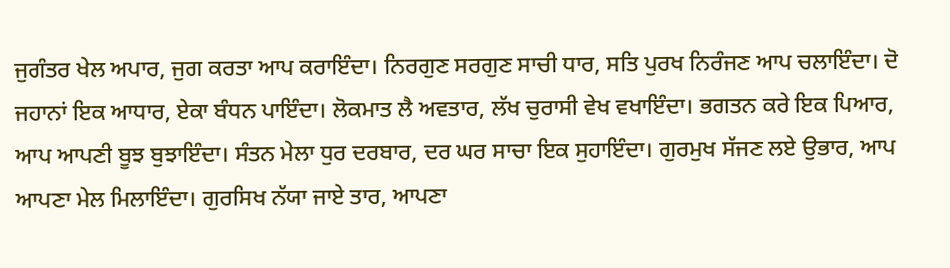ਜੁਗੰਤਰ ਖੇਲ ਅਪਾਰ, ਜੁਗ ਕਰਤਾ ਆਪ ਕਰਾਇੰਦਾ। ਨਿਰਗੁਣ ਸਰਗੁਣ ਸਾਚੀ ਧਾਰ, ਸਤਿ ਪੁਰਖ ਨਿਰੰਜਣ ਆਪ ਚਲਾਇੰਦਾ। ਦੋ ਜਹਾਨਾਂ ਇਕ ਆਧਾਰ, ਏਕਾ ਬੰਧਨ ਪਾਇੰਦਾ। ਲੋਕਮਾਤ ਲੈ ਅਵਤਾਰ, ਲੱਖ ਚੁਰਾਸੀ ਵੇਖ ਵਖਾਇੰਦਾ। ਭਗਤਨ ਕਰੇ ਇਕ ਪਿਆਰ, ਆਪ ਆਪਣੀ ਬੂਝ ਬੁਝਾਇੰਦਾ। ਸੰਤਨ ਮੇਲਾ ਧੁਰ ਦਰਬਾਰ, ਦਰ ਘਰ ਸਾਚਾ ਇਕ ਸੁਹਾਇੰਦਾ। ਗੁਰਮੁਖ ਸੱਜਣ ਲਏ ਉਭਾਰ, ਆਪ ਆਪਣਾ ਮੇਲ ਮਿਲਾਇੰਦਾ। ਗੁਰਸਿਖ ਨੱਯਾ ਜਾਏ ਤਾਰ, ਆਪਣਾ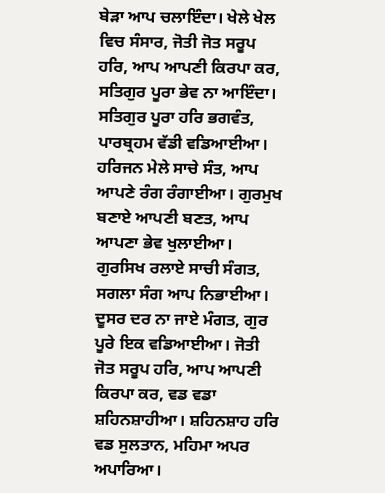ਬੇੜਾ ਆਪ ਚਲਾਇੰਦਾ। ਖੇਲੇ ਖੇਲ ਵਿਚ ਸੰਸਾਰ, ਜੋਤੀ ਜੋਤ ਸਰੂਪ ਹਰਿ, ਆਪ ਆਪਣੀ ਕਿਰਪਾ ਕਰ, ਸਤਿਗੁਰ ਪੂਰਾ ਭੇਵ ਨਾ ਆਇੰਦਾ। ਸਤਿਗੁਰ ਪੂਰਾ ਹਰਿ ਭਗਵੰਤ, ਪਾਰਬ੍ਰਹਮ ਵੱਡੀ ਵਡਿਆਈਆ। ਹਰਿਜਨ ਮੇਲੇ ਸਾਚੇ ਸੰਤ, ਆਪ ਆਪਣੇ ਰੰਗ ਰੰਗਾਈਆ। ਗੁਰਮੁਖ ਬਣਾਏ ਆਪਣੀ ਬਣਤ, ਆਪ ਆਪਣਾ ਭੇਵ ਖੁਲਾਈਆ। ਗੁਰਸਿਖ ਰਲਾਏ ਸਾਚੀ ਸੰਗਤ, ਸਗਲਾ ਸੰਗ ਆਪ ਨਿਭਾਈਆ। ਦੂਸਰ ਦਰ ਨਾ ਜਾਏ ਮੰਗਤ, ਗੁਰ ਪੂਰੇ ਇਕ ਵਡਿਆਈਆ। ਜੋਤੀ ਜੋਤ ਸਰੂਪ ਹਰਿ, ਆਪ ਆਪਣੀ ਕਿਰਪਾ ਕਰ, ਵਡ ਵਡਾ ਸ਼ਹਿਨਸ਼ਾਹੀਆ। ਸ਼ਹਿਨਸ਼ਾਹ ਹਰਿ ਵਡ ਸੁਲਤਾਨ, ਮਹਿਮਾ ਅਪਰ ਅਪਾਰਿਆ।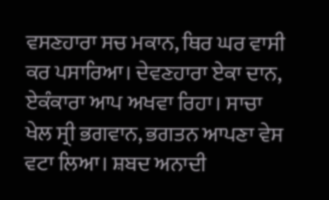ਵਸਣਹਾਰਾ ਸਚ ਮਕਾਨ, ਥਿਰ ਘਰ ਵਾਸੀ ਕਰ ਪਸਾਰਿਆ। ਦੇਵਣਹਾਰਾ ਏਕਾ ਦਾਨ, ਏਕੰਕਾਰਾ ਆਪ ਅਖਵਾ ਰਿਹਾ। ਸਾਚਾ ਖੇਲ ਸ੍ਰੀ ਭਗਵਾਨ, ਭਗਤਨ ਆਪਣਾ ਵੇਸ ਵਟਾ ਲਿਆ। ਸ਼ਬਦ ਅਨਾਦੀ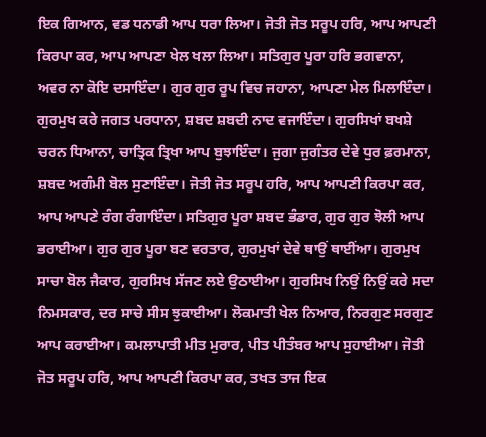ਇਕ ਗਿਆਨ, ਵਡ ਧਨਾਡੀ ਆਪ ਧਰਾ ਲਿਆ। ਜੋਤੀ ਜੋਤ ਸਰੂਪ ਹਰਿ, ਆਪ ਆਪਣੀ ਕਿਰਪਾ ਕਰ, ਆਪ ਆਪਣਾ ਖੇਲ ਖਲਾ ਲਿਆ। ਸਤਿਗੁਰ ਪੂਰਾ ਹਰਿ ਭਗਵਾਨਾ, ਅਵਰ ਨਾ ਕੋਇ ਦਸਾਇੰਦਾ। ਗੁਰ ਗੁਰ ਰੂਪ ਵਿਚ ਜਹਾਨਾ, ਆਪਣਾ ਮੇਲ ਮਿਲਾਇੰਦਾ। ਗੁਰਮੁਖ ਕਰੇ ਜਗਤ ਪਰਧਾਨਾ, ਸ਼ਬਦ ਸ਼ਬਦੀ ਨਾਦ ਵਜਾਇੰਦਾ। ਗੁਰਸਿਖਾਂ ਬਖਸ਼ੇ ਚਰਨ ਧਿਆਨਾ, ਚਾਤ੍ਰਿਕ ਤ੍ਰਿਖਾ ਆਪ ਬੁਝਾਇੰਦਾ। ਜੁਗਾ ਜੁਗੰਤਰ ਦੇਵੇ ਧੁਰ ਫ਼ਰਮਾਨਾ, ਸ਼ਬਦ ਅਗੰਮੀ ਬੋਲ ਸੁਣਾਇੰਦਾ। ਜੋਤੀ ਜੋਤ ਸਰੂਪ ਹਰਿ, ਆਪ ਆਪਣੀ ਕਿਰਪਾ ਕਰ, ਆਪ ਆਪਣੇ ਰੰਗ ਰੰਗਾਇੰਦਾ। ਸਤਿਗੁਰ ਪੂਰਾ ਸ਼ਬਦ ਭੰਡਾਰ, ਗੁਰ ਗੁਰ ਝੋਲੀ ਆਪ ਭਰਾਈਆ। ਗੁਰ ਗੁਰ ਪੂਰਾ ਬਣ ਵਰਤਾਰ, ਗੁਰਮੁਖਾਂ ਦੇਵੇ ਥਾਉਂ ਥਾਈਂਆ। ਗੁਰਮੁਖ ਸਾਚਾ ਬੋਲ ਜੈਕਾਰ, ਗੁਰਸਿਖ ਸੱਜਣ ਲਏ ਉਠਾਈਆ। ਗੁਰਸਿਖ ਨਿਉਂ ਨਿਉਂ ਕਰੇ ਸਦਾ ਨਿਮਸਕਾਰ, ਦਰ ਸਾਚੇ ਸੀਸ ਝੁਕਾਈਆ। ਲੋਕਮਾਤੀ ਖੇਲ ਨਿਆਰ, ਨਿਰਗੁਣ ਸਰਗੁਣ ਆਪ ਕਰਾਈਆ। ਕਮਲਾਪਾਤੀ ਮੀਤ ਮੁਰਾਰ, ਪੀਤ ਪੀਤੰਬਰ ਆਪ ਸੁਹਾਈਆ। ਜੋਤੀ ਜੋਤ ਸਰੂਪ ਹਰਿ, ਆਪ ਆਪਣੀ ਕਿਰਪਾ ਕਰ, ਤਖਤ ਤਾਜ ਇਕ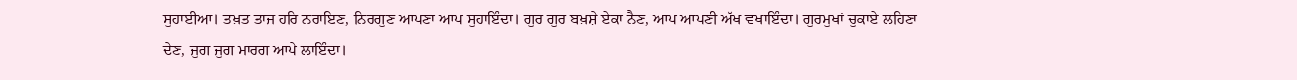ਸੁਹਾਈਆ। ਤਖ਼ਤ ਤਾਜ ਹਰਿ ਨਰਾਇਣ, ਨਿਰਗੁਣ ਆਪਣਾ ਆਪ ਸੁਹਾਇੰਦਾ। ਗੁਰ ਗੁਰ ਬਖ਼ਸ਼ੇ ਏਕਾ ਨੈਣ, ਆਪ ਆਪਣੀ ਅੱਖ ਵਖਾਇੰਦਾ। ਗੁਰਮੁਖਾਂ ਚੁਕਾਏ ਲਹਿਣਾ ਦੇਣ, ਜੁਗ ਜੁਗ ਮਾਰਗ ਆਪੇ ਲਾਇੰਦਾ।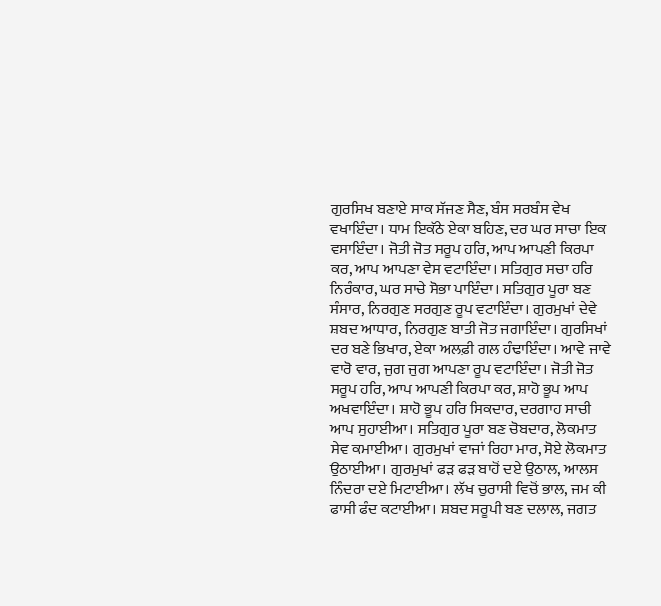ਗੁਰਸਿਖ ਬਣਾਏ ਸਾਕ ਸੱਜਣ ਸੈਣ, ਬੰਸ ਸਰਬੰਸ ਵੇਖ ਵਖਾਇੰਦਾ। ਧਾਮ ਇਕੱਠੇ ਏਕਾ ਬਹਿਣ, ਦਰ ਘਰ ਸਾਚਾ ਇਕ ਵਸਾਇੰਦਾ। ਜੋਤੀ ਜੋਤ ਸਰੂਪ ਹਰਿ, ਆਪ ਆਪਣੀ ਕਿਰਪਾ ਕਰ, ਆਪ ਆਪਣਾ ਵੇਸ ਵਟਾਇੰਦਾ। ਸਤਿਗੁਰ ਸਚਾ ਹਰਿ ਨਿਰੰਕਾਰ, ਘਰ ਸਾਚੇ ਸੋਭਾ ਪਾਇੰਦਾ। ਸਤਿਗੁਰ ਪੂਰਾ ਬਣ ਸੰਸਾਰ, ਨਿਰਗੁਣ ਸਰਗੁਣ ਰੂਪ ਵਟਾਇੰਦਾ। ਗੁਰਮੁਖਾਂ ਦੇਵੇ ਸ਼ਬਦ ਆਧਾਰ, ਨਿਰਗੁਣ ਬਾਤੀ ਜੋਤ ਜਗਾਇੰਦਾ। ਗੁਰਸਿਖਾਂ ਦਰ ਬਣੇ ਭਿਖਾਰ, ਏਕਾ ਅਲਫ਼ੀ ਗਲ ਹੰਢਾਇੰਦਾ। ਆਵੇ ਜਾਵੇ ਵਾਰੋ ਵਾਰ, ਜੁਗ ਜੁਗ ਆਪਣਾ ਰੂਪ ਵਟਾਇੰਦਾ। ਜੋਤੀ ਜੋਤ ਸਰੂਪ ਹਰਿ, ਆਪ ਆਪਣੀ ਕਿਰਪਾ ਕਰ, ਸ਼ਾਹੋ ਭੂਪ ਆਪ ਅਖਵਾਇੰਦਾ। ਸ਼ਾਹੋ ਭੂਪ ਹਰਿ ਸਿਕਦਾਰ, ਦਰਗਾਹ ਸਾਚੀ ਆਪ ਸੁਹਾਈਆ। ਸਤਿਗੁਰ ਪੂਰਾ ਬਣ ਚੋਬਦਾਰ, ਲੋਕਮਾਤ ਸੇਵ ਕਮਾਈਆ। ਗੁਰਮੁਖਾਂ ਵਾਜਾਂ ਰਿਹਾ ਮਾਰ, ਸੋਏ ਲੋਕਮਾਤ ਉਠਾਈਆ। ਗੁਰਮੁਖਾਂ ਫੜ ਫੜ ਬਾਹੋਂ ਦਏ ਉਠਾਲ, ਆਲਸ ਨਿੰਦਰਾ ਦਏ ਮਿਟਾਈਆ। ਲੱਖ ਚੁਰਾਸੀ ਵਿਚੋਂ ਭਾਲ, ਜਮ ਕੀ ਫਾਸੀ ਫੰਦ ਕਟਾਈਆ। ਸ਼ਬਦ ਸਰੂਪੀ ਬਣ ਦਲਾਲ, ਜਗਤ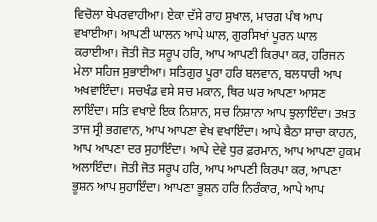ਵਿਚੋਲਾ ਬੇਪਰਵਾਹੀਆ। ਏਕਾ ਦੱਸੇ ਰਾਹ ਸੁਖਾਲ, ਮਾਰਗ ਪੰਥ ਆਪ ਵਖਾਈਆ। ਆਪਣੀ ਘਾਲਨ ਆਪੇ ਘਾਲ, ਗੁਰਸਿਖਾਂ ਪੂਰਨ ਘਾਲ ਕਰਾਈਆ। ਜੋਤੀ ਜੋਤ ਸਰੂਪ ਹਰਿ, ਆਪ ਆਪਣੀ ਕਿਰਪਾ ਕਰ, ਹਰਿਜਨ ਮੇਲਾ ਸਹਿਜ ਸੁਭਾਈਆ। ਸਤਿਗੁਰ ਪੂਰਾ ਹਰਿ ਬਲਵਾਨ, ਬਲਧਾਰੀ ਆਪ ਅਖਵਾਇੰਦਾ। ਸਚਖੰਡ ਵਸੇ ਸਚ ਮਕਾਨ, ਥਿਰ ਘਰ ਆਪਣਾ ਆਸਣ ਲਾਇੰਦਾ। ਸਤਿ ਵਖਾਏ ਇਕ ਨਿਸ਼ਾਨ, ਸਚ ਨਿਸ਼ਾਨਾ ਆਪ ਝੁਲਾਇੰਦਾ। ਤਖ਼ਤ ਤਾਜ ਸ੍ਰੀ ਭਗਵਾਨ, ਆਪ ਆਪਣਾ ਵੇਖ ਵਖਾਇੰਦਾ। ਆਪੇ ਬੈਠਾ ਸਾਚਾ ਕਾਹਨ, ਆਪ ਆਪਣਾ ਦਰ ਸੁਹਾਇੰਦਾ। ਆਪੇ ਦੇਵੇ ਧੁਰ ਫ਼ਰਮਾਨ, ਆਪ ਆਪਣਾ ਹੁਕਮ ਅਲਾਇੰਦਾ। ਜੋਤੀ ਜੋਤ ਸਰੂਪ ਹਰਿ, ਆਪ ਆਪਣੀ ਕਿਰਪਾ ਕਰ, ਆਪਣਾ ਭੂਸ਼ਨ ਆਪ ਸੁਹਾਇੰਦਾ। ਆਪਣਾ ਭੂਸ਼ਨ ਹਰਿ ਨਿਰੰਕਾਰ, ਆਪੇ ਆਪ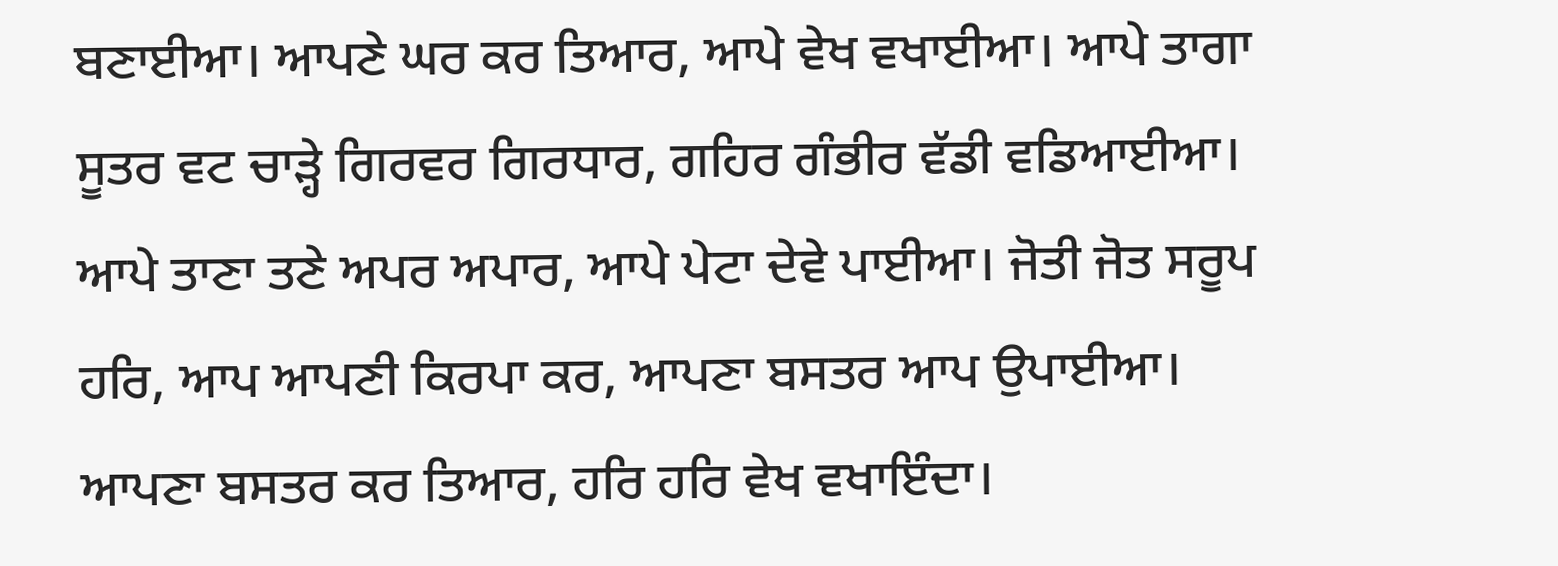ਬਣਾਈਆ। ਆਪਣੇ ਘਰ ਕਰ ਤਿਆਰ, ਆਪੇ ਵੇਖ ਵਖਾਈਆ। ਆਪੇ ਤਾਗਾ ਸੂਤਰ ਵਟ ਚਾੜ੍ਹੇ ਗਿਰਵਰ ਗਿਰਧਾਰ, ਗਹਿਰ ਗੰਭੀਰ ਵੱਡੀ ਵਡਿਆਈਆ। ਆਪੇ ਤਾਣਾ ਤਣੇ ਅਪਰ ਅਪਾਰ, ਆਪੇ ਪੇਟਾ ਦੇਵੇ ਪਾਈਆ। ਜੋਤੀ ਜੋਤ ਸਰੂਪ ਹਰਿ, ਆਪ ਆਪਣੀ ਕਿਰਪਾ ਕਰ, ਆਪਣਾ ਬਸਤਰ ਆਪ ਉਪਾਈਆ। ਆਪਣਾ ਬਸਤਰ ਕਰ ਤਿਆਰ, ਹਰਿ ਹਰਿ ਵੇਖ ਵਖਾਇੰਦਾ।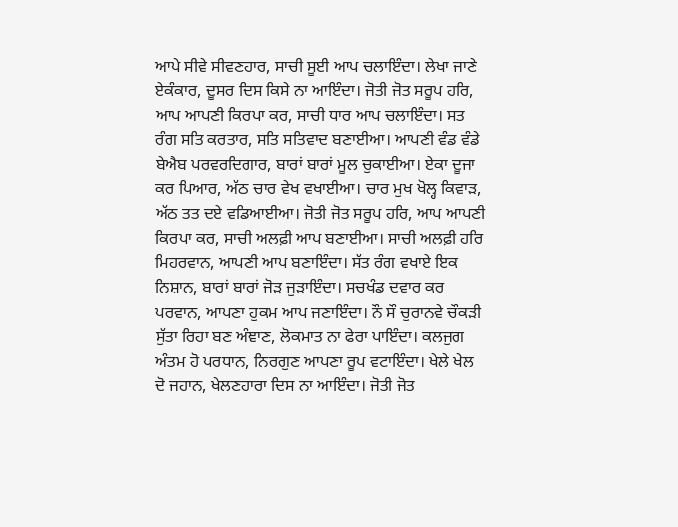ਆਪੇ ਸੀਵੇ ਸੀਵਣਹਾਰ, ਸਾਚੀ ਸੂਈ ਆਪ ਚਲਾਇੰਦਾ। ਲੇਖਾ ਜਾਣੇ ਏਕੰਕਾਰ, ਦੂਸਰ ਦਿਸ ਕਿਸੇ ਨਾ ਆਇੰਦਾ। ਜੋਤੀ ਜੋਤ ਸਰੂਪ ਹਰਿ, ਆਪ ਆਪਣੀ ਕਿਰਪਾ ਕਰ, ਸਾਚੀ ਧਾਰ ਆਪ ਚਲਾਇੰਦਾ। ਸਤ ਰੰਗ ਸਤਿ ਕਰਤਾਰ, ਸਤਿ ਸਤਿਵਾਦ ਬਣਾਈਆ। ਆਪਣੀ ਵੰਡ ਵੰਡੇ ਬੇਐਬ ਪਰਵਰਦਿਗਾਰ, ਬਾਰਾਂ ਬਾਰਾਂ ਮੂਲ ਚੁਕਾਈਆ। ਏਕਾ ਦੂਜਾ ਕਰ ਪਿਆਰ, ਅੱਠ ਚਾਰ ਵੇਖ ਵਖਾਈਆ। ਚਾਰ ਮੁਖ ਖੋਲ੍ਹ ਕਿਵਾੜ, ਅੱਠ ਤਤ ਦਏ ਵਡਿਆਈਆ। ਜੋਤੀ ਜੋਤ ਸਰੂਪ ਹਰਿ, ਆਪ ਆਪਣੀ ਕਿਰਪਾ ਕਰ, ਸਾਚੀ ਅਲਫ਼ੀ ਆਪ ਬਣਾਈਆ। ਸਾਚੀ ਅਲਫ਼ੀ ਹਰਿ ਮਿਹਰਵਾਨ, ਆਪਣੀ ਆਪ ਬਣਾਇੰਦਾ। ਸੱਤ ਰੰਗ ਵਖਾਏ ਇਕ ਨਿਸ਼ਾਨ, ਬਾਰਾਂ ਬਾਰਾਂ ਜੋੜ ਜੁੜਾਇੰਦਾ। ਸਚਖੰਡ ਦਵਾਰ ਕਰ ਪਰਵਾਨ, ਆਪਣਾ ਹੁਕਮ ਆਪ ਜਣਾਇੰਦਾ। ਨੌ ਸੌ ਚੁਰਾਨਵੇ ਚੌਕੜੀ ਸੁੱਤਾ ਰਿਹਾ ਬਣ ਅੰਞਾਣ, ਲੋਕਮਾਤ ਨਾ ਫੇਰਾ ਪਾਇੰਦਾ। ਕਲਜੁਗ ਅੰਤਮ ਹੋ ਪਰਧਾਨ, ਨਿਰਗੁਣ ਆਪਣਾ ਰੂਪ ਵਟਾਇੰਦਾ। ਖੇਲੇ ਖੇਲ ਦੋ ਜਹਾਨ, ਖੇਲਣਹਾਰਾ ਦਿਸ ਨਾ ਆਇੰਦਾ। ਜੋਤੀ ਜੋਤ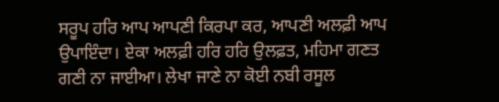ਸਰੂਪ ਹਰਿ ਆਪ ਆਪਣੀ ਕਿਰਪਾ ਕਰ, ਆਪਣੀ ਅਲਫ਼ੀ ਆਪ ਉਪਾਇੰਦਾ। ਏਕਾ ਅਲਫ਼ੀ ਹਰਿ ਹਰਿ ਉਲਫ਼ਤ, ਮਹਿਮਾ ਗਣਤ ਗਣੀ ਨਾ ਜਾਈਆ। ਲੇਖਾ ਜਾਣੇ ਨਾ ਕੋਈ ਨਬੀ ਰਸੂਲ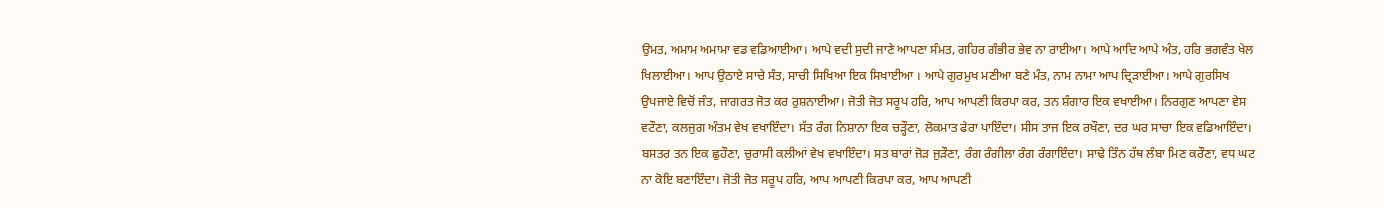ਉਮਤ, ਅਮਾਮ ਅਮਾਮਾ ਵਡ ਵਡਿਆਈਆ। ਆਪੇ ਵਦੀ ਸੁਦੀ ਜਾਣੇ ਆਪਣਾ ਸੰਮਤ, ਗਹਿਰ ਗੰਭੀਰ ਭੇਵ ਨਾ ਰਾਈਆ। ਆਪੇ ਆਦਿ ਆਪੇ ਅੰਤ, ਹਰਿ ਭਗਵੰਤ ਖੇਲ ਖਿਲਾਈਆ। ਆਪ ਉਠਾਏ ਸਾਚੇ ਸੰਤ, ਸਾਚੀ ਸਿਖਿਆ ਇਕ ਸਿਖਾਈਆ । ਆਪੇ ਗੁਰਮੁਖ ਮਣੀਆ ਬਣੇ ਮੰਤ, ਨਾਮ ਨਾਮਾ ਆਪ ਦ੍ਰਿੜਾਈਆ। ਆਪੇ ਗੁਰਸਿਖ ਉਪਜਾਏ ਵਿਚੋਂ ਜੰਤ, ਜਾਗਰਤ ਜੋਤ ਕਰ ਰੁਸ਼ਨਾਈਆ। ਜੋਤੀ ਜੋਤ ਸਰੂਪ ਹਰਿ, ਆਪ ਆਪਣੀ ਕਿਰਪਾ ਕਰ, ਤਨ ਸ਼ੰਗਾਰ ਇਕ ਵਖਾਈਆ। ਨਿਰਗੁਣ ਆਪਣਾ ਵੇਸ ਵਟੌਣਾ, ਕਲਜੁਗ ਅੰਤਮ ਵੇਖ ਵਖਾਇੰਦਾ। ਸੱਤ ਰੰਗ ਨਿਸ਼ਾਨਾ ਇਕ ਚੜ੍ਹੌਣਾ, ਲੋਕਮਾਤ ਫੇਰਾ ਪਾਇੰਦਾ। ਸੀਸ ਤਾਜ ਇਕ ਰਖੌਣਾ, ਦਰ ਘਰ ਸਾਚਾ ਇਕ ਵਡਿਆਇੰਦਾ। ਬਸਤਰ ਤਨ ਇਕ ਛੁਹੌਣਾ, ਚੁਰਾਸੀ ਕਲੀਆਂ ਵੇਖ ਵਖਾਇੰਦਾ। ਸਤ ਬਾਰਾਂ ਜੋੜ ਜੁੜੌਣਾ, ਰੰਗ ਰੰਗੀਲਾ ਰੰਗ ਰੰਗਾਇੰਦਾ। ਸਾਢੇ ਤਿੰਨ ਹੱਥ ਲੰਬਾ ਮਿਣ ਕਰੌਣਾ, ਵਧ ਘਟ ਨਾ ਕੋਇ ਬਣਾਇੰਦਾ। ਜੋਤੀ ਜੋਤ ਸਰੂਪ ਹਰਿ, ਆਪ ਆਪਣੀ ਕਿਰਪਾ ਕਰ, ਆਪ ਆਪਣੀ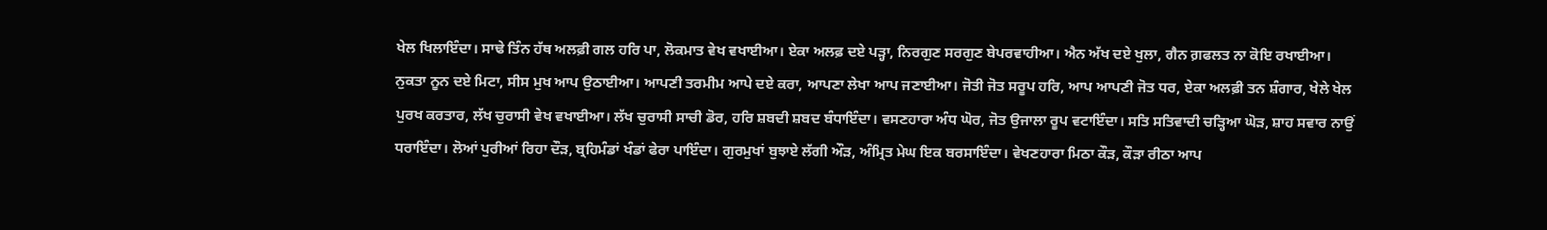ਖੇਲ ਖਿਲਾਇੰਦਾ। ਸਾਢੇ ਤਿੰਨ ਹੱਥ ਅਲਫ਼ੀ ਗਲ ਹਰਿ ਪਾ, ਲੋਕਮਾਤ ਵੇਖ ਵਖਾਈਆ। ਏਕਾ ਅਲਫ਼ ਦਏ ਪੜ੍ਹਾ, ਨਿਰਗੁਣ ਸਰਗੁਣ ਬੇਪਰਵਾਹੀਆ। ਐਨ ਅੱਖ ਦਏ ਖੁਲਾ, ਗੈਨ ਗ਼ਫਲਤ ਨਾ ਕੋਇ ਰਖਾਈਆ। ਨੁਕਤਾ ਨੂਨ ਦਏ ਮਿਟਾ, ਸੀਸ ਮੁਖ ਆਪ ਉਠਾਈਆ। ਆਪਣੀ ਤਰਮੀਮ ਆਪੇ ਦਏ ਕਰਾ, ਆਪਣਾ ਲੇਖਾ ਆਪ ਜਣਾਈਆ। ਜੋਤੀ ਜੋਤ ਸਰੂਪ ਹਰਿ, ਆਪ ਆਪਣੀ ਜੋਤ ਧਰ, ਏਕਾ ਅਲਫ਼ੀ ਤਨ ਸ਼ੰਗਾਰ, ਖੇਲੇ ਖੇਲ ਪੁਰਖ ਕਰਤਾਰ, ਲੱਖ ਚੁਰਾਸੀ ਵੇਖ ਵਖਾਈਆ। ਲੱਖ ਚੁਰਾਸੀ ਸਾਚੀ ਡੋਰ, ਹਰਿ ਸ਼ਬਦੀ ਸ਼ਬਦ ਬੰਧਾਇੰਦਾ। ਵਸਣਹਾਰਾ ਅੰਧ ਘੋਰ, ਜੋਤ ਉਜਾਲਾ ਰੂਪ ਵਟਾਇੰਦਾ। ਸਤਿ ਸਤਿਵਾਦੀ ਚੜ੍ਹਿਆ ਘੋੜ, ਸ਼ਾਹ ਸਵਾਰ ਨਾਉਂ ਧਰਾਇੰਦਾ। ਲੋਆਂ ਪੁਰੀਆਂ ਰਿਹਾ ਦੌੜ, ਬ੍ਰਹਿਮੰਡਾਂ ਖੰਡਾਂ ਫੇਰਾ ਪਾਇੰਦਾ। ਗੁਰਮੁਖਾਂ ਬੁਝਾਏ ਲੱਗੀ ਔੜ, ਅੰਮ੍ਰਿਤ ਮੇਘ ਇਕ ਬਰਸਾਇੰਦਾ। ਵੇਖਣਹਾਰਾ ਮਿਠਾ ਕੌੜ, ਕੌੜਾ ਰੀਠਾ ਆਪ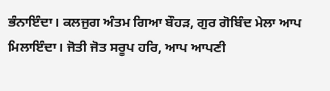ਭੰਨਾਇੰਦਾ। ਕਲਜੁਗ ਅੰਤਮ ਗਿਆ ਬੌਹੜ, ਗੁਰ ਗੋਬਿੰਦ ਮੇਲਾ ਆਪ ਮਿਲਾਇੰਦਾ। ਜੋਤੀ ਜੋਤ ਸਰੂਪ ਹਰਿ, ਆਪ ਆਪਣੀ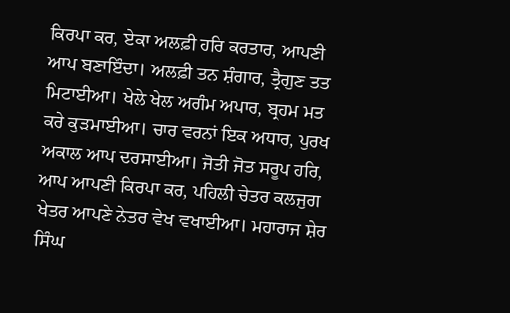ਕਿਰਪਾ ਕਰ, ਏਕਾ ਅਲਫ਼ੀ ਹਰਿ ਕਰਤਾਰ, ਆਪਣੀ ਆਪ ਬਣਾਇੰਦਾ। ਅਲਫ਼ੀ ਤਨ ਸ਼ੰਗਾਰ, ਤ੍ਰੈਗੁਣ ਤਤ ਮਿਟਾਈਆ। ਖੇਲੇ ਖੇਲ ਅਗੰਮ ਅਪਾਰ, ਬ੍ਰਹਮ ਮਤ ਕਰੇ ਕੁੜਮਾਈਆ। ਚਾਰ ਵਰਨਾਂ ਇਕ ਅਧਾਰ, ਪੁਰਖ ਅਕਾਲ ਆਪ ਦਰਸਾਈਆ। ਜੋਤੀ ਜੋਤ ਸਰੂਪ ਹਰਿ, ਆਪ ਆਪਣੀ ਕਿਰਪਾ ਕਰ, ਪਹਿਲੀ ਚੇਤਰ ਕਲਜੁਗ ਖੇਤਰ ਆਪਣੇ ਨੇਤਰ ਵੇਖ ਵਖਾਈਆ। ਮਹਾਰਾਜ ਸ਼ੇਰ ਸਿੰਘ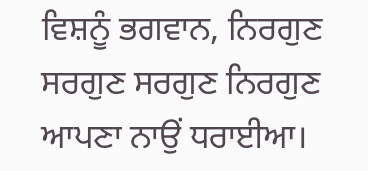ਵਿਸ਼ਨੂੰ ਭਗਵਾਨ, ਨਿਰਗੁਣ ਸਰਗੁਣ ਸਰਗੁਣ ਨਿਰਗੁਣ ਆਪਣਾ ਨਾਉਂ ਧਰਾਈਆ।